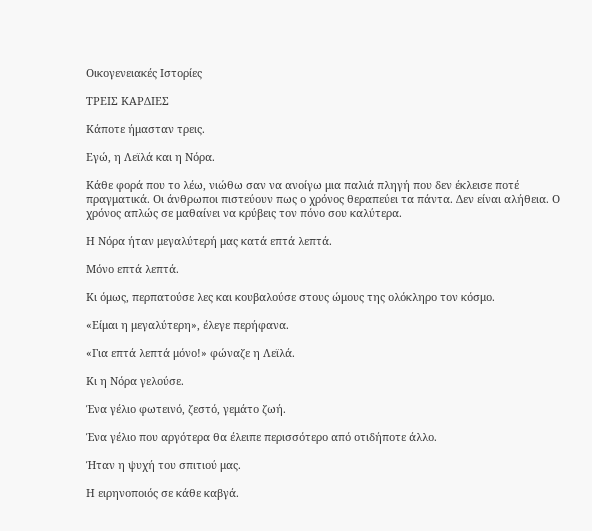Οικογενειακές Ιστορίες

ΤΡΕΙΣ ΚΑΡΔΙΕΣ

Κάποτε ήμασταν τρεις.

Εγώ, η Λεϊλά και η Νόρα.

Κάθε φορά που το λέω, νιώθω σαν να ανοίγω μια παλιά πληγή που δεν έκλεισε ποτέ πραγματικά. Οι άνθρωποι πιστεύουν πως ο χρόνος θεραπεύει τα πάντα. Δεν είναι αλήθεια. Ο χρόνος απλώς σε μαθαίνει να κρύβεις τον πόνο σου καλύτερα.

Η Νόρα ήταν μεγαλύτερή μας κατά επτά λεπτά.

Μόνο επτά λεπτά.

Κι όμως, περπατούσε λες και κουβαλούσε στους ώμους της ολόκληρο τον κόσμο.

«Είμαι η μεγαλύτερη», έλεγε περήφανα.

«Για επτά λεπτά μόνο!» φώναζε η Λεϊλά.

Κι η Νόρα γελούσε.

Ένα γέλιο φωτεινό, ζεστό, γεμάτο ζωή.

Ένα γέλιο που αργότερα θα έλειπε περισσότερο από οτιδήποτε άλλο.

Ήταν η ψυχή του σπιτιού μας.

Η ειρηνοποιός σε κάθε καβγά.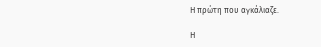Η πρώτη που αγκάλιαζε.

Η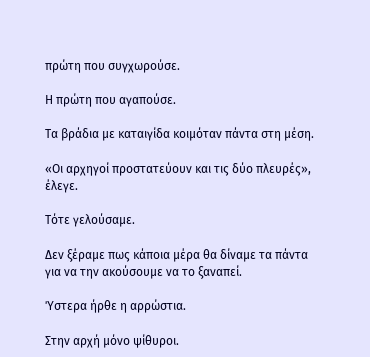πρώτη που συγχωρούσε.

Η πρώτη που αγαπούσε.

Τα βράδια με καταιγίδα κοιμόταν πάντα στη μέση.

«Οι αρχηγοί προστατεύουν και τις δύο πλευρές», έλεγε.

Τότε γελούσαμε.

Δεν ξέραμε πως κάποια μέρα θα δίναμε τα πάντα για να την ακούσουμε να το ξαναπεί.

Ύστερα ήρθε η αρρώστια.

Στην αρχή μόνο ψίθυροι.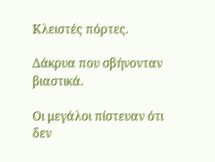Κλειστές πόρτες.

Δάκρυα που σβήνονταν βιαστικά.

Οι μεγάλοι πίστευαν ότι δεν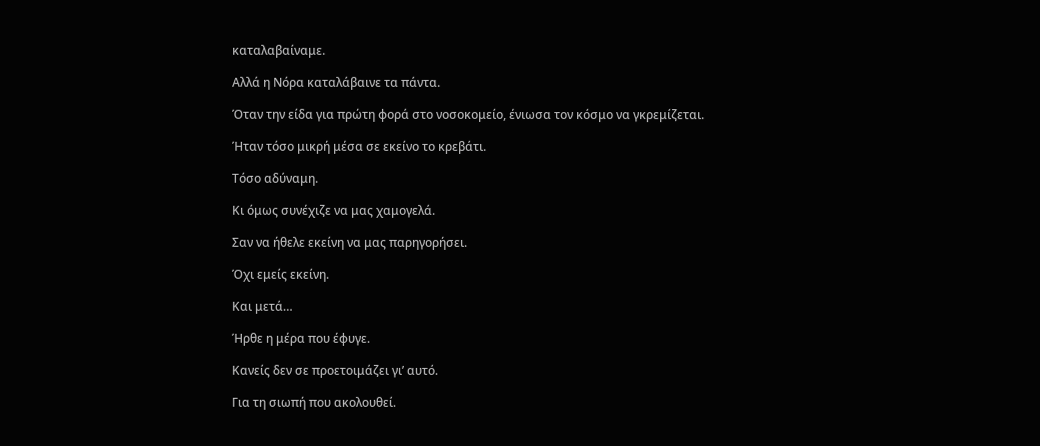καταλαβαίναμε.

Αλλά η Νόρα καταλάβαινε τα πάντα.

Όταν την είδα για πρώτη φορά στο νοσοκομείο, ένιωσα τον κόσμο να γκρεμίζεται.

Ήταν τόσο μικρή μέσα σε εκείνο το κρεβάτι.

Τόσο αδύναμη.

Κι όμως συνέχιζε να μας χαμογελά.

Σαν να ήθελε εκείνη να μας παρηγορήσει.

Όχι εμείς εκείνη.

Και μετά…

Ήρθε η μέρα που έφυγε.

Κανείς δεν σε προετοιμάζει γι’ αυτό.

Για τη σιωπή που ακολουθεί.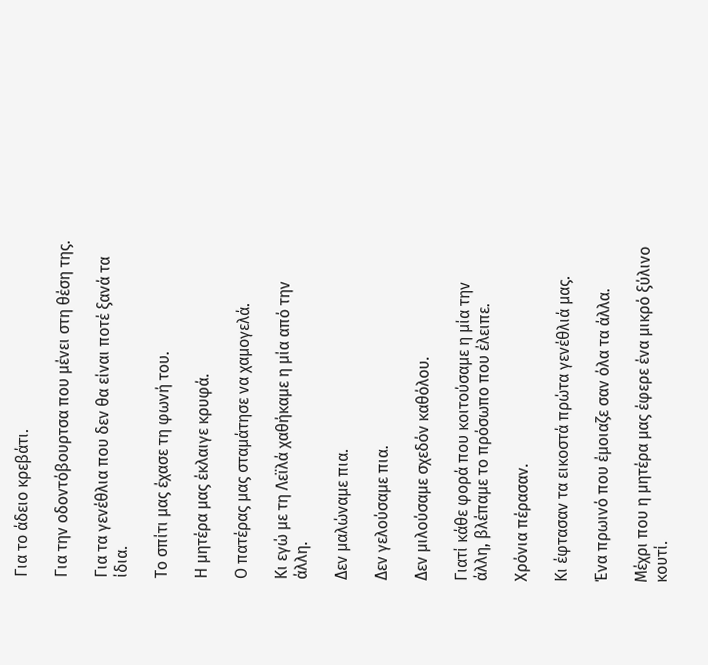Για το άδειο κρεβάτι.

Για την οδοντόβουρτσα που μένει στη θέση της.

Για τα γενέθλια που δεν θα είναι ποτέ ξανά τα ίδια.

Το σπίτι μας έχασε τη φωνή του.

Η μητέρα μας έκλαιγε κρυφά.

Ο πατέρας μας σταμάτησε να χαμογελά.

Κι εγώ με τη Λεϊλά χαθήκαμε η μία από την άλλη.

Δεν μαλώναμε πια.

Δεν γελούσαμε πια.

Δεν μιλούσαμε σχεδόν καθόλου.

Γιατί κάθε φορά που κοιτούσαμε η μία την άλλη, βλέπαμε το πρόσωπο που έλειπε.

Χρόνια πέρασαν.

Κι έφτασαν τα εικοστά πρώτα γενέθλιά μας.

Ένα πρωινό που έμοιαζε σαν όλα τα άλλα.

Μέχρι που η μητέρα μας έφερε ένα μικρό ξύλινο κουτί.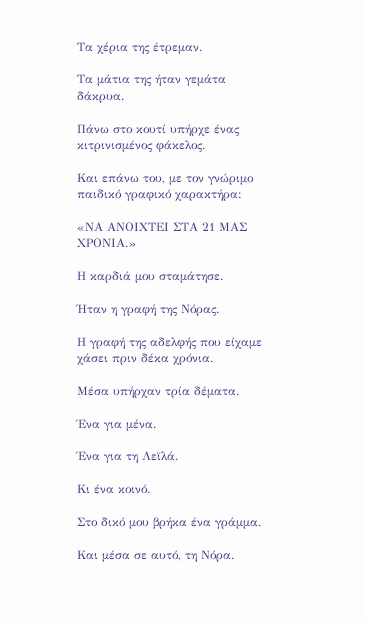Τα χέρια της έτρεμαν.

Τα μάτια της ήταν γεμάτα δάκρυα.

Πάνω στο κουτί υπήρχε ένας κιτρινισμένος φάκελος.

Και επάνω του, με τον γνώριμο παιδικό γραφικό χαρακτήρα:

«ΝΑ ΑΝΟΙΧΤΕΙ ΣΤΑ 21 ΜΑΣ ΧΡΟΝΙΑ.»

Η καρδιά μου σταμάτησε.

Ήταν η γραφή της Νόρας.

Η γραφή της αδελφής που είχαμε χάσει πριν δέκα χρόνια.

Μέσα υπήρχαν τρία δέματα.

Ένα για μένα.

Ένα για τη Λεϊλά.

Κι ένα κοινό.

Στο δικό μου βρήκα ένα γράμμα.

Και μέσα σε αυτό, τη Νόρα.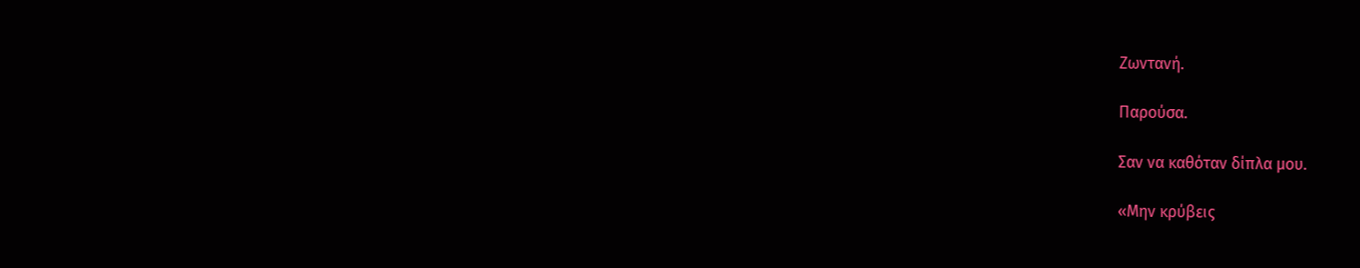Ζωντανή.

Παρούσα.

Σαν να καθόταν δίπλα μου.

«Μην κρύβεις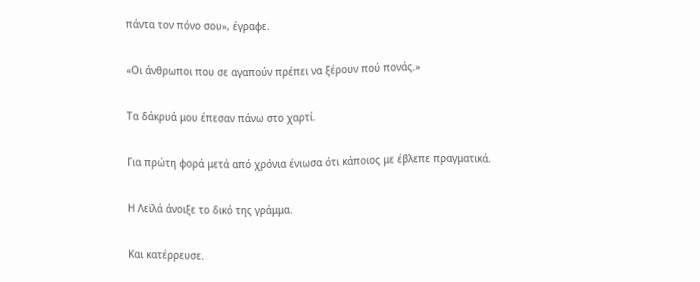πάντα τον πόνο σου», έγραφε.

«Οι άνθρωποι που σε αγαπούν πρέπει να ξέρουν πού πονάς.»

Τα δάκρυά μου έπεσαν πάνω στο χαρτί.

Για πρώτη φορά μετά από χρόνια ένιωσα ότι κάποιος με έβλεπε πραγματικά.

Η Λεϊλά άνοιξε το δικό της γράμμα.

Και κατέρρευσε.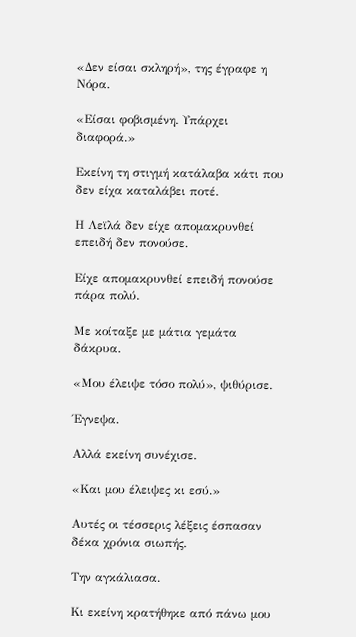«Δεν είσαι σκληρή», της έγραφε η Νόρα.

«Είσαι φοβισμένη. Υπάρχει διαφορά.»

Εκείνη τη στιγμή κατάλαβα κάτι που δεν είχα καταλάβει ποτέ.

Η Λεϊλά δεν είχε απομακρυνθεί επειδή δεν πονούσε.

Είχε απομακρυνθεί επειδή πονούσε πάρα πολύ.

Με κοίταξε με μάτια γεμάτα δάκρυα.

«Μου έλειψε τόσο πολύ», ψιθύρισε.

Έγνεψα.

Αλλά εκείνη συνέχισε.

«Και μου έλειψες κι εσύ.»

Αυτές οι τέσσερις λέξεις έσπασαν δέκα χρόνια σιωπής.

Την αγκάλιασα.

Κι εκείνη κρατήθηκε από πάνω μου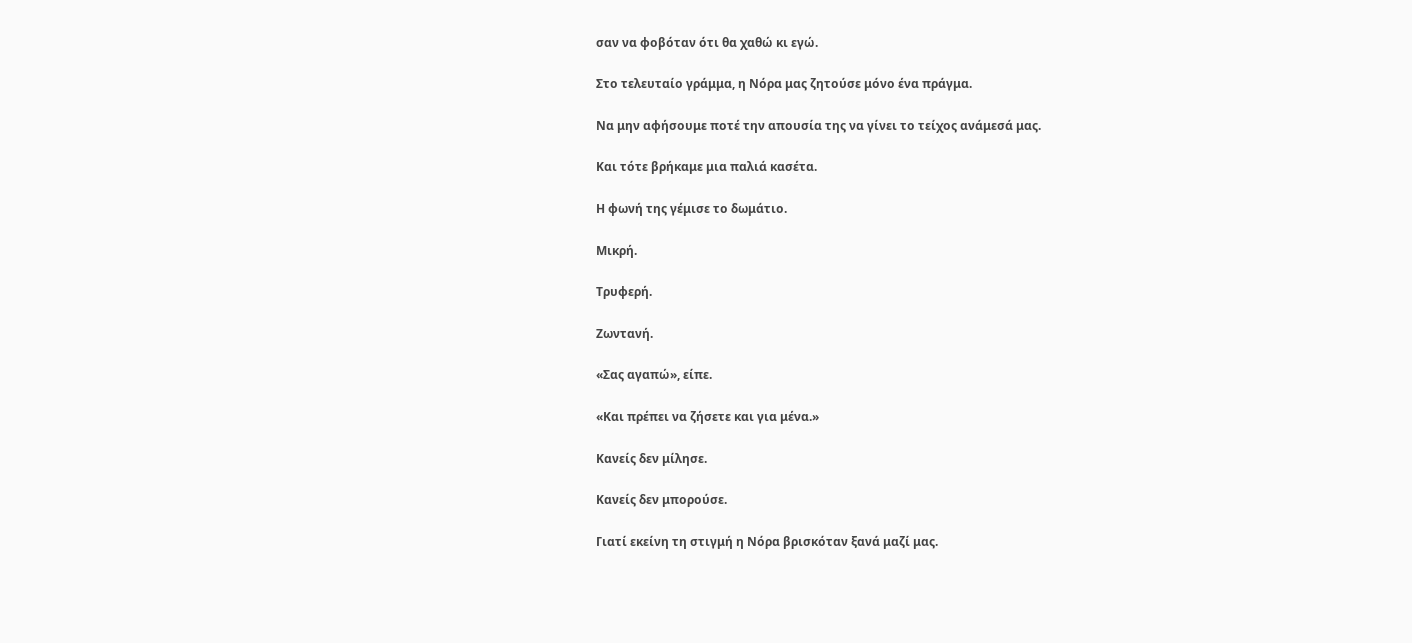σαν να φοβόταν ότι θα χαθώ κι εγώ.

Στο τελευταίο γράμμα, η Νόρα μας ζητούσε μόνο ένα πράγμα.

Να μην αφήσουμε ποτέ την απουσία της να γίνει το τείχος ανάμεσά μας.

Και τότε βρήκαμε μια παλιά κασέτα.

Η φωνή της γέμισε το δωμάτιο.

Μικρή.

Τρυφερή.

Ζωντανή.

«Σας αγαπώ», είπε.

«Και πρέπει να ζήσετε και για μένα.»

Κανείς δεν μίλησε.

Κανείς δεν μπορούσε.

Γιατί εκείνη τη στιγμή η Νόρα βρισκόταν ξανά μαζί μας.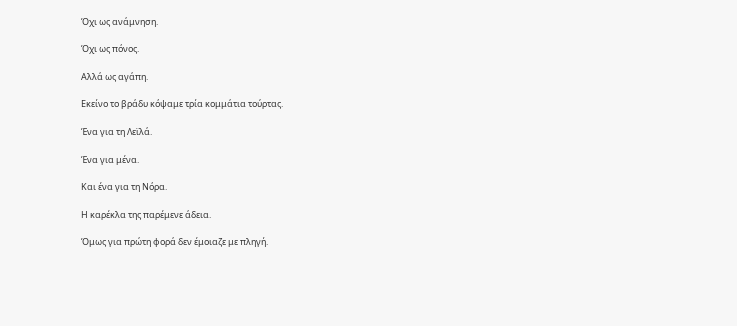Όχι ως ανάμνηση.

Όχι ως πόνος.

Αλλά ως αγάπη.

Εκείνο το βράδυ κόψαμε τρία κομμάτια τούρτας.

Ένα για τη Λεϊλά.

Ένα για μένα.

Και ένα για τη Νόρα.

Η καρέκλα της παρέμενε άδεια.

Όμως για πρώτη φορά δεν έμοιαζε με πληγή.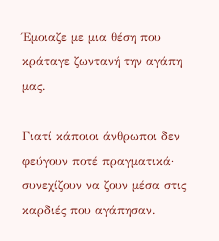Έμοιαζε με μια θέση που κράταγε ζωντανή την αγάπη μας.

Γιατί κάποιοι άνθρωποι δεν φεύγουν ποτέ πραγματικά· συνεχίζουν να ζουν μέσα στις καρδιές που αγάπησαν.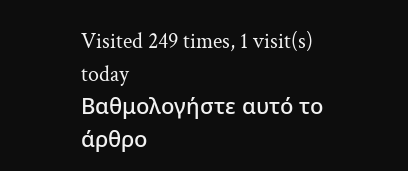Visited 249 times, 1 visit(s) today
Βαθμολογήστε αυτό το άρθρο